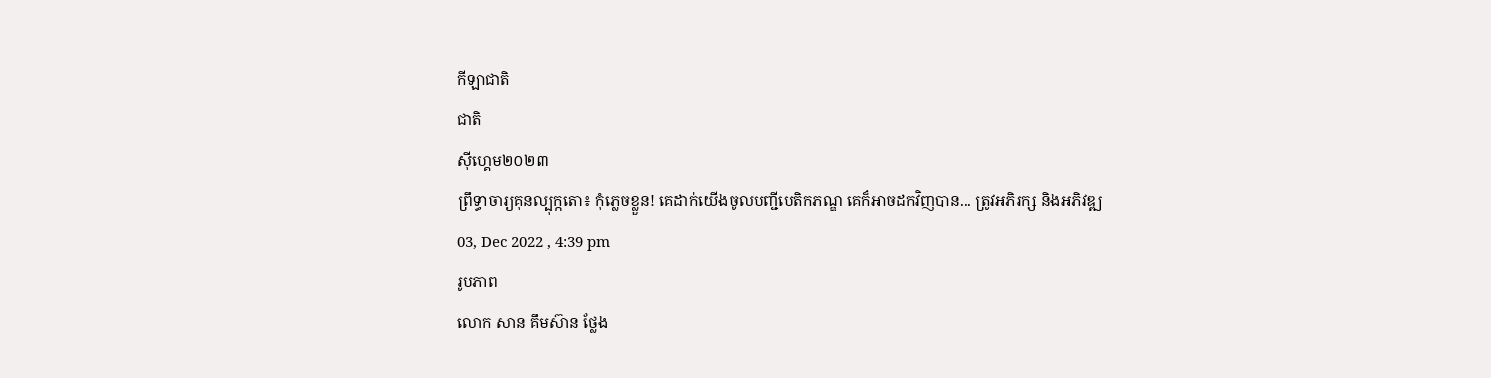កីឡាជាតិ
ជាតិ
ស៊ីហ្គេម២០២៣
ព្រឹទ្ធាចារ្យគុនល្បុក្កតោ៖ កុំភ្លេចខ្លួន! គេដាក់យើងចូលបញ្ជីបេតិកភណ្ឌ គេក៏អាចដកវិញបាន... ត្រូវអភិរក្ស និងអភិវឌ្ឍ
03, Dec 2022 , 4:39 pm
រូបភាព
លោក សាន គឹមស៊ាន ថ្លែង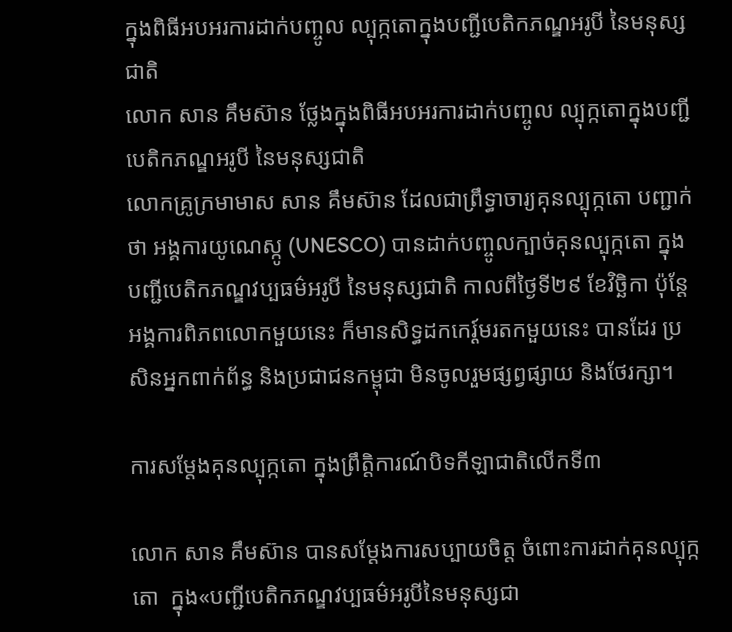ក្នុងពិធីអបអរការដាក់បញ្ចូល ល្បុក្កតោក្នុងបញ្ជីបេតិកភណ្ឌអរូបី នៃមនុស្សជាតិ
លោក សាន គឹមស៊ាន ថ្លែងក្នុងពិធីអបអរការដាក់បញ្ចូល ល្បុក្កតោក្នុងបញ្ជីបេតិកភណ្ឌអរូបី នៃមនុស្សជាតិ
លោកគ្រូក្រមាមាស សាន គឹមស៊ាន ដែលជាព្រឹទ្ធាចារ្យគុនល្បុក្កតោ បញ្ជាក់ថា អង្គការយូណេស្កូ (UNESCO) បានដាក់បញ្ចូលក្បាច់គុនល្បុក្កតោ ក្នុងបញ្ជីបេតិកភណ្ឌវប្បធម៌អរូបី នៃមនុស្សជាតិ កាលពីថ្ងៃទី២៩ ខែវិច្ឆិកា ប៉ុន្ដែអង្គការពិភពលោកមួយនេះ ក៏មានសិទ្ធដកកេរ្ដ៍មរតកមួយនេះ បានដែរ ប្រសិនអ្នកពាក់ព័ន្ធ និងប្រជាជនកម្ពុជា មិនចូលរួមផ្សព្វផ្សាយ និងថែរក្សា។

ការសម្ដែងគុនល្បុក្កតោ ក្នុងព្រឹត្តិការណ៍បិទកីឡាជាតិលើកទី៣

លោក សាន គឹមស៊ាន បានសម្ដែងការសប្បាយចិត្ត ចំពោះការដាក់គុនល្បុក្កតោ  ក្នុង«បញ្ជីបេតិកភណ្ឌវប្បធម៌អរូបីនៃមនុស្សជា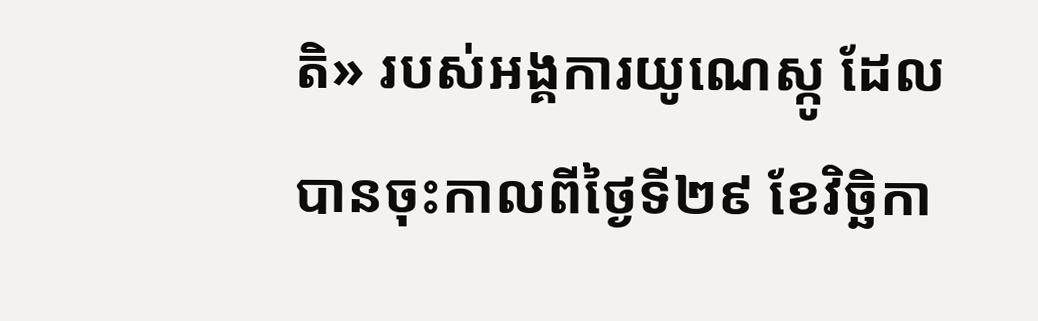តិ» របស់អង្គការយូណេស្កូ ដែលបានចុះកាលពីថ្ងៃទី២៩ ខែវិច្ឆិកា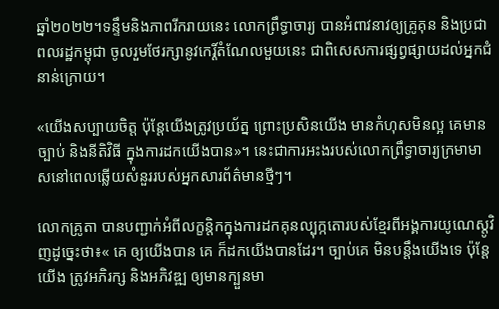ឆ្នាំ២០២២។ទន្ទឹមនិងភាពរីករាយនេះ លោកព្រឹទ្ធាចារ្យ បានអំពាវនាវឲ្យគ្រូគុន និងប្រជាពលរដ្ឋកម្ពុជា ចូលរួមថែរក្សានូវកេរ្ដិ៍តំណែលមួយនេះ ជាពិសេសការផ្សព្វផ្សាយដល់អ្នកជំនាន់ក្រោយ។

«យើងសប្បាយចិត្ត ប៉ុន្តែយើងត្រូវប្រយ័ត្ន ព្រោះប្រសិនយើង មានកំហុសមិនល្អ គេមានច្បាប់ និងនីតិវិធី ក្នុងការដកយើងបាន»។ នេះជាការអះងរបស់លោកព្រឹទ្ធាចារ្យក្រមាមាសនៅពេលឆ្លើយសំនួររបស់អ្នកសារព័ត៌មានថ្មីៗ។

លោកគ្រូតា បានបញ្ជាក់អំពីលក្ខន្តិកក្នុងការដកគុនល្បុក្កតោរបស់ខ្មែរពីអង្គការយូណេស្តូវិញដូច្នេះថា៖« គេ ឲ្យយើងបាន គេ ក៏ដកយើងបានដែរ។ ច្បាប់គេ មិនបន្តឹងយើងទេ ប៉ុន្ដែយើង ត្រូវអភិរក្ស និងអភិវឌ្ឍ ឲ្យមានក្បួនមា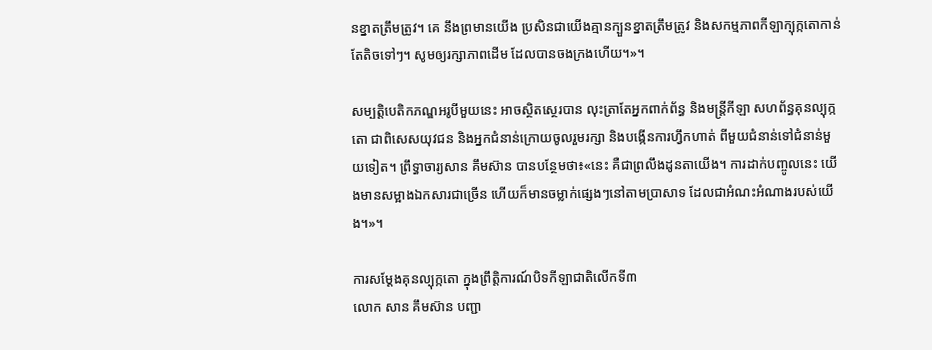នខ្នាតត្រឹមត្រូវ។ គេ នឹងព្រមានយើង ប្រសិនជាយើងគ្មានក្បួនខ្នាតត្រឹមត្រូវ និងសកម្មភាពកីឡាក្បុក្កតោកាន់តែតិចទៅៗ។ សូមឲ្យរក្សាភាពដើម ដែលបានចងក្រងហើយ។»។

សម្បត្តិបេតិកភណ្ឌអរូបីមួយនេះ អាចស្ថិតស្ថេរបាន លុះត្រាតែអ្នកពាក់ព័ន្ធ និងមន្ត្រីកីឡា សហព័ន្ធគុនល្បុក្កតោ ជាពិសេសយុវជន និងអ្នកជំនាន់ក្រោយចូលរួមរក្សា និងបង្កើនការហ្វឹកហាត់ ពីមួយជំនាន់ទៅជំនាន់មួយទៀត។ ព្រឹទ្ធាចារ្យសាន គឹមស៊ាន បានបន្ថែមថា៖«នេះ គឺជាព្រលឹងដូនតាយើង។ ការដាក់បញ្ចូលនេះ យើងមានសម្អាងឯកសារជាច្រើន ហើយក៏មានចម្លាក់ផ្សេងៗនៅតាមប្រាសាទ ដែលជាអំណះអំណាងរបស់យើង។»។

ការសម្ដែងគុនល្បុក្កតោ ក្នុងព្រឹត្តិការណ៍បិទកីឡាជាតិលើកទី៣
លោក សាន គឹមស៊ាន បញ្ជា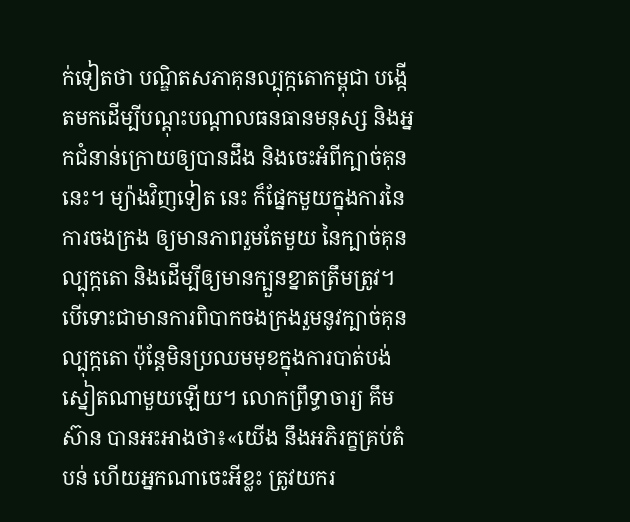ក់ទៀតថា បណ្ឌិតសភាគុនល្បុក្កតោកម្ពុជា បង្កើតមកដើម្បីបណ្ដុះបណ្ដាលធនធានមនុស្ស និងអ្នកជំនាន់ក្រោយឲ្យបានដឹង និងចេះអំពីក្បាច់គុននេះ។ ម្យ៉ាងវិញទៀត នេះ ក៏ផ្នែកមួយក្នុងការនៃការចងក្រង ឲ្យមានភាពរួមតែមួយ នៃក្បាច់គុនល្បុក្កតោ និងដើម្បីឲ្យមានក្បួនខ្នាតត្រឹមត្រូវ។ បើទោះជាមានការពិបាកចងក្រងរួមនូវក្បាច់គុនល្បុក្កតោ ប៉ុន្ដែមិនប្រឈមមុខក្នុងការបាត់បង់ស្នៀតណាមួយឡើយ។ លោកព្រឹទ្ធាចារ្យ គឹមស៊ាន បានអះអាងថា៖«យើង នឹងអភិរក្ខគ្រប់តំបន់ ហើយអ្នកណាចេះអីខ្លះ ត្រូវយករ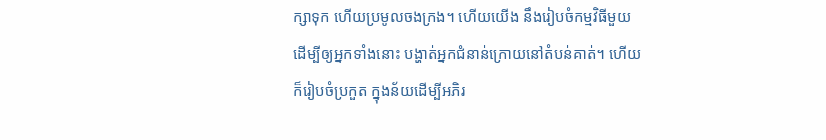ក្សាទុក ហើយប្រមូលចងក្រង។ ហើយយើង នឹងរៀបចំកម្មវិធីមួយដើម្បីឲ្យអ្នកទាំងនោះ បង្ហាត់អ្នកជំនាន់ក្រោយនៅតំបន់គាត់។ ហើយ ក៏រៀបចំប្រកួត ក្នុងន័យដើម្បីអភិរ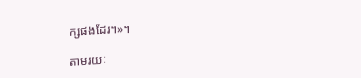ក្សផងដែរ។»។

តាមរយៈ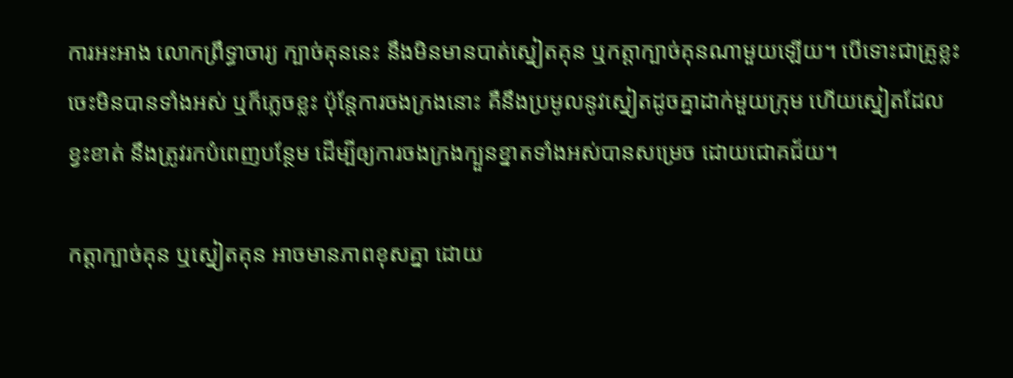ការអះអាង លោកព្រឹទ្ធាចារ្យ ក្បាច់គុននេះ នឹងមិនមានបាត់ស្នៀតគុន ឬកត្តាក្បាច់គុនណាមួយឡើយ។ បើទោះជាគ្រូខ្លះ ចេះមិនបានទាំងអស់ ឬក៏ភ្លេចខ្លះ ប៉ុន្ដែការចងក្រងនោះ គឺនឹងប្រមូលនូវស្នៀតដូចគ្នាដាក់មួយក្រុម ហើយស្នៀតដែលខ្វះខាត់ នឹងត្រូវរកបំពេញបន្ថែម ដើម្បីឲ្យការចងក្រងក្បួនខ្នាតទាំងអស់បានសម្រេច ដោយជោគជ័យ។

កត្តាក្បាច់គុន ឬស្នៀតគុន អាចមានភាពខុសគ្នា ដោយ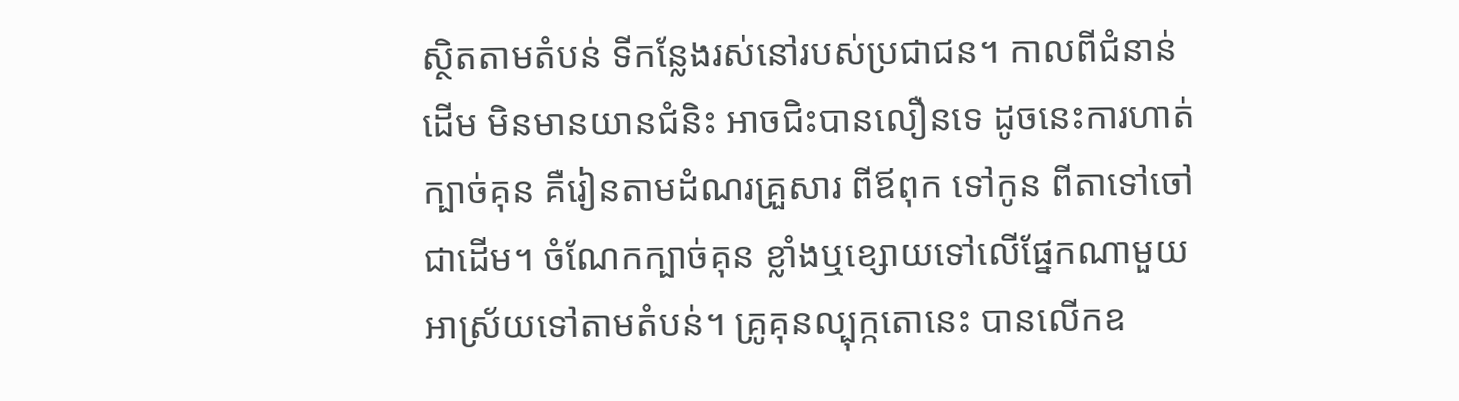ស្ថិតតាមតំបន់ ទីកន្លែងរស់នៅរបស់ប្រជាជន។ កាលពីជំនាន់ដើម មិនមានយានជំនិះ អាចជិះបានលឿនទេ ដូចនេះការហាត់ក្បាច់គុន គឺរៀនតាមដំណរគ្រួសារ ពីឪពុក ទៅកូន ពីតាទៅចៅ ជាដើម។ ចំណែកក្បាច់គុន ខ្លាំងឬខ្សោយទៅលើផ្នែកណាមួយ អាស្រ័យទៅតាមតំបន់។ គ្រូគុនល្បុក្កតោនេះ បានលើកឧ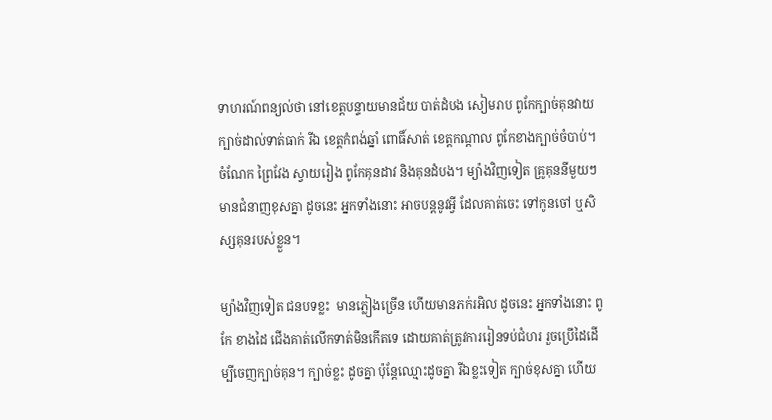ទាហរណ៍ពន្យល់ថា នៅខេត្តបន្ទាយមានជ័យ បាត់ដំបង សៀមរាប ពូកែក្បាច់គុនវាយ ក្បាច់ដាល់ទាត់ធាក់ រីឯ ខេត្តកំពង់ឆ្នាំ ពោធិ៍សាត់ ខេត្តកណ្ដាល ពូកែខាងក្បាច់ចំបាប់។ ចំណែក ព្រៃវែង ស្វាយរៀង ពូកែគុនដាវ និងគុនដំបង។ ម្យ៉ាងវិញទៀត គ្រូគុននីមួយៗ មានជំនាញខុសគ្នា ដូចនេះ អ្នកទាំងនោះ អាចបន្ដនូវអ្វី ដែលគាត់ចេះ ទៅកូនចៅ ឬសិស្សគុនរបស់ខ្លួន។

ម្យ៉ាងវិញទៀត ជនបទខ្លះ  មានភ្លៀងច្រើន ហើយមានភក់រអិល ដូចនេះ អ្នកទាំងនោះ ពូកែ ខាងដៃ ជើងគាត់លើកទាត់មិនកើតទេ ដោយគាត់ត្រូវការរៀនទប់ជំហរ រួចប្រើដៃដើម្បីចេញក្បាច់គុន។ ក្បាច់ខ្លះ ដូចគ្នា ប៉ុន្ដែឈ្មោះដូចគ្នា រីឯខ្លះទៀត ក្បាច់ខុសគ្នា ហើយ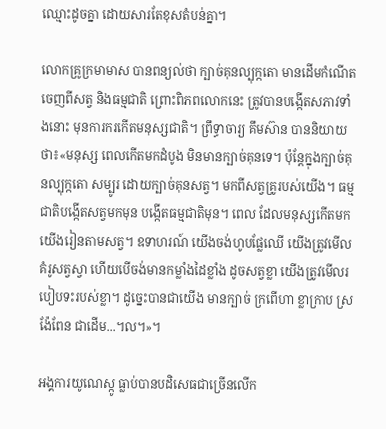ឈ្មោះដូចគ្នា ដោយសារតែខុសតំបន់គ្នា។

លោកគ្រូក្រមាមាស បានពន្យល់ថា ក្បាច់គុនល្បុក្កតោ មានដើមកំណើតចេញពីសត្វ និងធម្មជាតិ ព្រោះពិភពលោកនេះ ត្រូវបានបង្កើតសភាវទាំងនោះ មុនការករកើតមនុស្សជាតិ។ ព្រឹទ្ធាចារ្យ គឹមស៊ាន បាននិយាយថា៖«មនុស្ស ពេលកើតមកដំបូង មិនមានក្បាច់គុនទេ។ ប៉ុន្ដែក្នុងក្បាច់គុនល្បុក្កតោ សម្បូរ ដោយក្បាច់គុនសត្វ។ មកពីសត្វគ្រូរបស់យើង។ ធម្មជាតិបង្កើតសត្វមកមុន បង្កើតធម្មជាតិមុន។ ពេល ដែលមនុស្សកើតមកយើងរៀនតាមសត្វ។ ឧទាហរណ៍ យើងចង់ហូបផ្លែឈើ យើងត្រូវមើលគំរូសត្វស្វា ហើយបើចង់មានកម្លាំងដៃខ្លាំង ដូចសត្វខ្លា យើងត្រូវមើលរបៀបទះរបស់ខ្លា។ ដូច្នេះបានជាយើង មានក្បាច់ ក្រពើហា ខ្លាក្រាប ស្រង៉ែពែន ជាដើម...។ល។»។

អង្គការយូណេស្កូ ធ្លាប់បានបដិសេធជាច្រើនលើក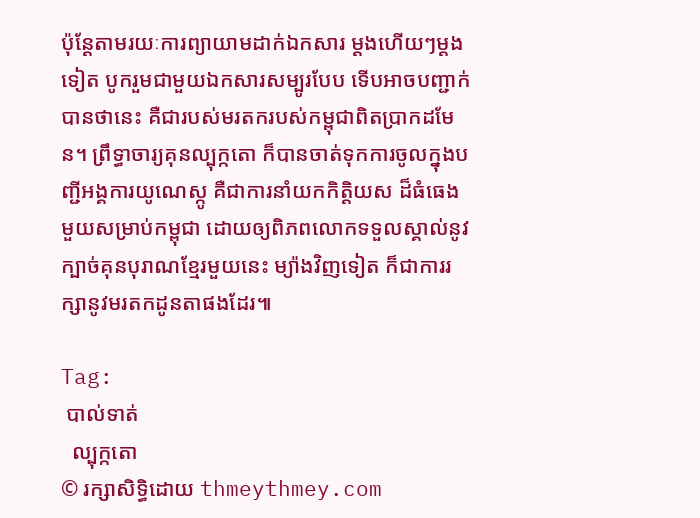ប៉ុន្ដែតាមរយៈការព្យាយាមដាក់ឯកសារ ម្ដងហើយៗម្ដងទៀត បូករួមជាមួយឯកសារសម្បូរបែប ទើបអាចបញ្ជាក់បានថានេះ គឺជារបស់មរតករបស់កម្ពុជាពិតប្រាកដមែន។ ព្រឹទ្ធាចារ្យគុនល្បុក្កតោ ក៏បានចាត់ទុកការចូលក្នុងបញ្ជីអង្គការយូណេស្កូ គឺជាការនាំយកកិត្តិយស ដ៏ធំធេងមួយសម្រាប់កម្ពុជា ដោយឲ្យពិភពលោកទទួលស្គាល់នូវ ក្បាច់គុនបុរាណខ្មែរមួយនេះ ម្យ៉ាងវិញទៀត ក៏ជាការរក្សានូវមរតកដូនតាផងដែរ៕

Tag:
 បាល់ទាត់
  ល្បុក្កតោ
© រក្សាសិទ្ធិដោយ thmeythmey.com